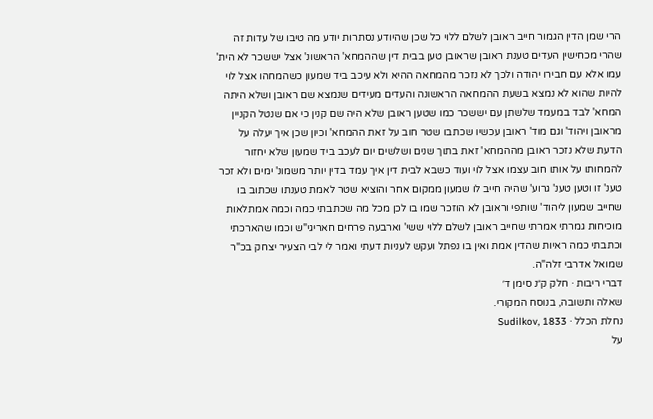הרי שמן הדין הגמור חייב ראובן לשלם ללוי כל שכן שהיודע נסתרות יודע מה טיבו של עדות זה שהרי מכחישין העדים טענת ראובן שראובן טען בבית דין שההמחא' הראשונ' אצל יששכר לא הית' עמו אלא עם חבירו יהודה ולכך לא נזכר מהמחאה ההיא ולא עיכב ביד שמעון כשהמחהו אצל לוי להיות שהוא לא נמצא בשעת ההמחאה הראשונה והעדים מעידים שנמצא שם ראובן ושלא היתה המחא' לבד במעמד שלשתן עם יששכר כמו שטען ראובן שלא היה שם קנין כי אם שנטל הקניין מראובן ויהוד' וגם מוד' ראובן עכשיו שכתבו שטר חוב על זאת ההמחא' וכיון שכן איך יעלה על הדעת שלא נזכר ראובן מההמחא' זאת בתוך שנים ושלשים יום לעכב ביד שמעון שלא יחזור להמחותו על אותו חוב עצמו אצל לוי ועוד כשבא לבית דין איך עמד בדין יותר משמונ' ימים ולא זכר טענ' זו וטען טענ' גרוע' שהיה חייב לו שמעון ממקום אחר והוציא שטר לאמת טענתו שכתוב בו שחייב שמעון ליהוד' שותפי וראובן לא הוזכר שמו בו לכן מכל מה שכתבתי כמה וכמה אמתלאות מוכיחות גמרתי אמרתי שחייב ראובן לשלם ללוי ששי' וארבעה פרחים חאריגי"ש וכמו שהארכתי וכתבתי כמה ראיות שהדין אמת ואין בו נפתל ועקש לעניות דעתי ואמר לי לבי הצעיר יצחק בכ"ר שמואל אדרבי זלה"ה.
דברי ריבות · חלק ק״נ סימן ד׳
שאלה ותשובה, בנוסח המקורי.
נחלת הכלל · Sudilkov, 1833
על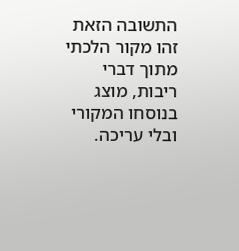התשובה הזאת
זהו מקור הלכתי מתוך דברי ריבות, מוצג בנוסחו המקורי ובלי עריכה.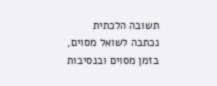תשובה הלכתית נכתבה לשואל מסוים, בזמן מסוים ובנסיבות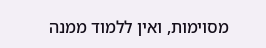מסוימות, ואין ללמוד ממנה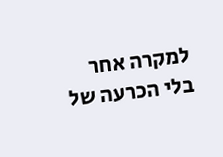למקרה אחר בלי הכרעה של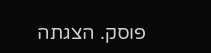פוסק. הצגתה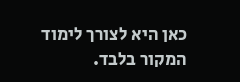כאן היא לצורך לימוד המקור בלבד.